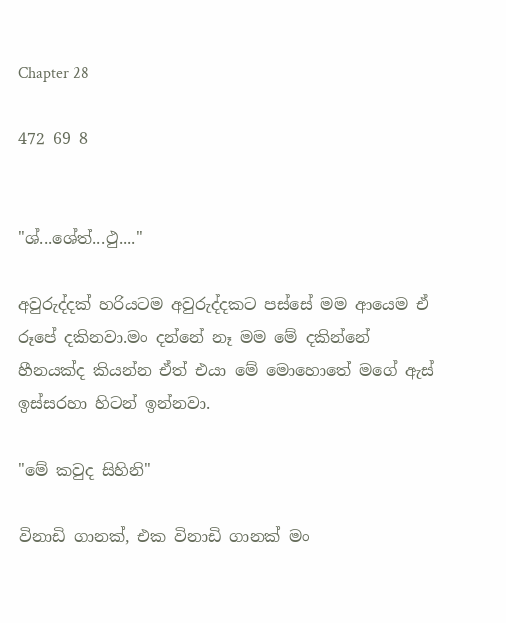Chapter 28

472 69 8


"ශ්...ශේත්...ථු...."

අවුරුද්දක් හරියටම අවුරුද්දකට පස්සේ මම ආයෙම ඒ රූපේ දකිනවා.මං දන්නේ නෑ මම මේ දකින්නේ හීනයක්ද කියන්න ඒත් එයා මේ මොහොතේ මගේ ඇස් ඉස්සරහා හිටන් ඉන්නවා.

"මේ කවුද සිහිනි"

විනාඩි ගානක්, එක විනාඩි ගානක් මං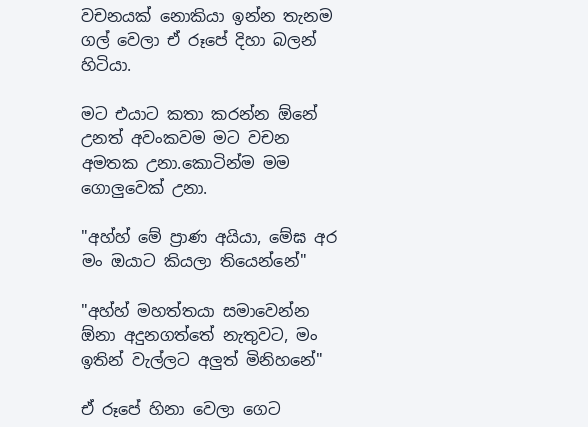වචනයක් නොකියා ඉන්න තැනම ගල් වෙලා ඒ රූපේ දිහා බලන් හිටියා.

මට එයාට කතා කරන්න ඕනේ උනත් අවංකවම මට වචන අමතක උනා.කොටින්ම මම ගොලුවෙක් උනා.

"අහ්හ් මේ ප්‍රාණ අයියා, මේඝ අර මං ඔයාට කියලා තියෙන්නේ"

"අහ්හ් මහත්තයා සමාවෙන්න ඕනා අදුනගත්තේ නැතුවට, මං ඉතින් වැල්ලට අලුත් මිනිහනේ"

ඒ රූපේ හිනා වෙලා ගෙට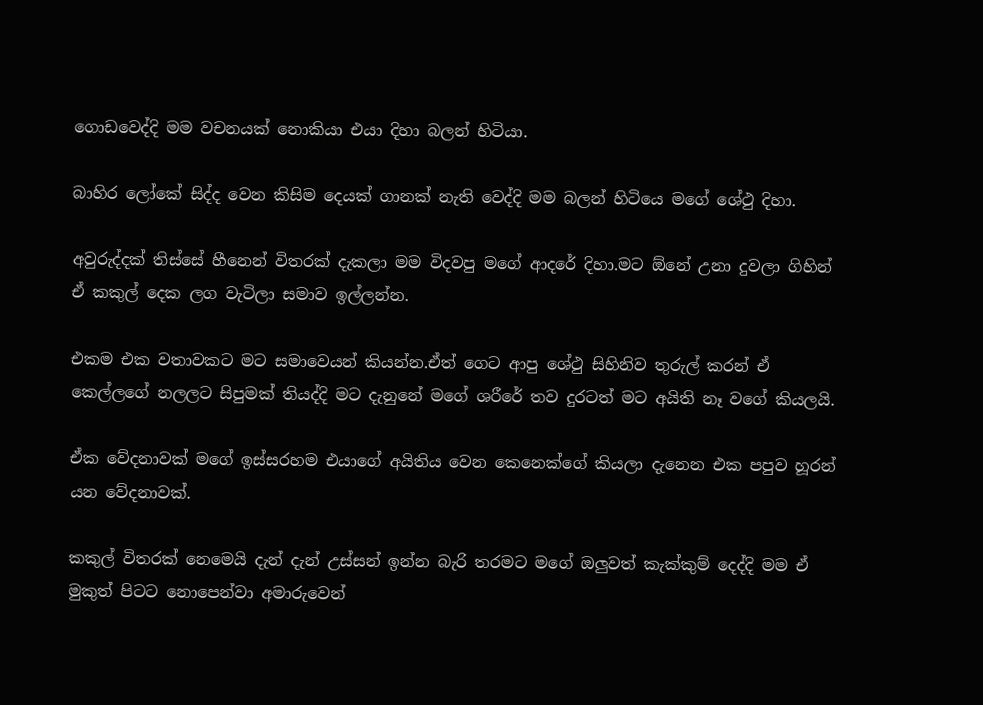ගොඩවෙද්දි මම වචනයක් නොකියා එයා දිහා බලන් හිටියා.

බාහිර ලෝකේ සිද්ද වෙන කිසිම දෙයක් ගානක් නැති වෙද්දි මම බලන් හිටියෙ මගේ ශේථු දිහා.

අවුරුද්දක් තිස්සේ හීනෙන් විතරක් දැකලා මම විදවපු මගේ ආදරේ දිහා.මට ඕනේ උනා දුවලා ගිහින් ඒ කකුල් දෙක ලග වැටිලා සමාව ඉල්ලන්න.

එකම එක වතාවකට මට සමාවෙයන් කියන්න.ඒත් ගෙට ආපු ශේථු සිහිනිව තුරුල් කරන් ඒ කෙල්ලගේ නලලට සිපුමක් තියද්දි මට දැනුනේ මගේ ශරීරේ තව දුරටත් මට අයිති නෑ වගේ කියලයි.

ඒක වේදනාවක් මගේ ඉස්සරහම එයාගේ අයිතිය වෙන කෙනෙක්ගේ කියලා දැනෙන එක පපුව හූරන් යන වේදනාවක්.

කකුල් විතරක් නෙමෙයි දැන් දැන් උස්සන් ඉන්න බැරි තරමට මගේ ඔලුවත් කැක්කුම් දෙද්දි මම ඒ මුකුත් පිටට නොපෙන්වා අමාරුවෙන්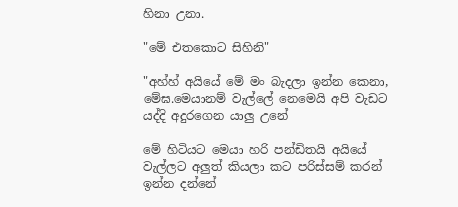හිනා උනා.

"මේ එතකොට සිහිනි"

"අහ්හ් අයියේ මේ මං බැදලා ඉන්න කෙනා, මේඝ.මෙයානම් වැල්ලේ නෙමෙයි අපි වැඩට යද්දි අදුරගෙන යාලු උනේ

මේ හිටියට මෙයා හරි පන්ඩිතයි අයියේ වැල්ලට අලුත් කියලා කට පරිස්සම් කරන් ඉන්න දන්නේ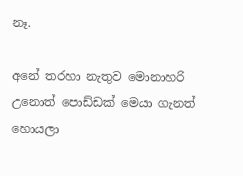නෑ.

අනේ තරහා නැතුව මොනාහරි උනොත් පොඩ්ඩක් මෙයා ගැනත් හොයලා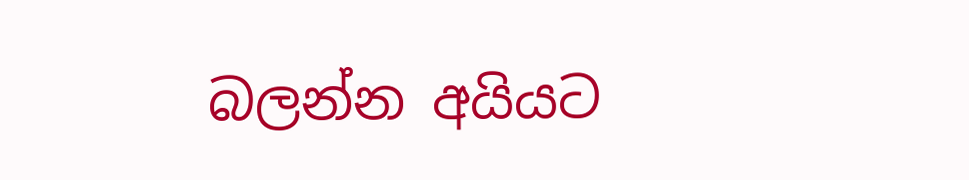බලන්න අයියට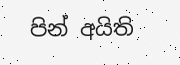පින් අයිති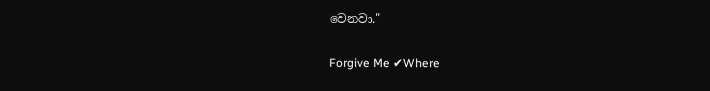වෙනවා."

Forgive Me ✔Where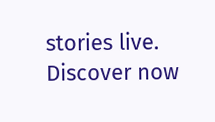stories live. Discover now